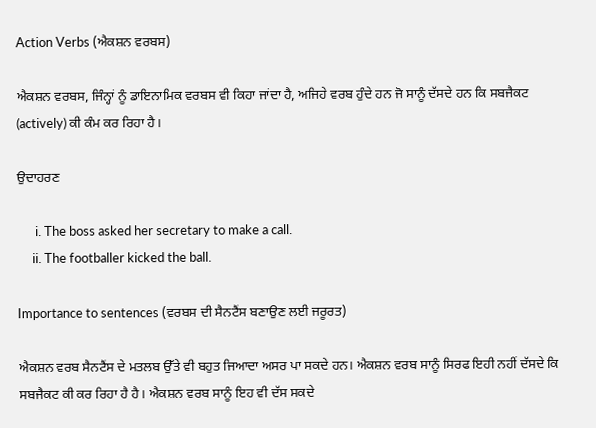Action Verbs (ਐਕਸ਼ਨ ਵਰਬਸ)

ਐਕਸ਼ਨ ਵਰਬਸ, ਜਿੰਨ੍ਹਾਂ ਨੂੰ ਡਾਇਨਾਮਿਕ ਵਰਬਸ ਵੀ ਕਿਹਾ ਜਾਂਦਾ ਹੈ, ਅਜਿਹੇ ਵਰਬ ਹੁੰਦੇ ਹਨ ਜੋ ਸਾਨੂੰ ਦੱਸਦੇ ਹਨ ਕਿ ਸਬਜੈਕਟ (actively) ਕੀ ਕੰਮ ਕਰ ਰਿਹਾ ਹੈ।

ਉਦਾਹਰਣ

      i. The boss asked her secretary to make a call.
     ii. The footballer kicked the ball.

Importance to sentences (ਵਰਬਸ ਦੀ ਸੈਨਟੈਂਸ ਬਣਾਉਣ ਲਈ ਜਰੂਰਤ)

ਐਕਸ਼ਨ ਵਰਬ ਸੈਨਟੈਂਸ ਦੇ ਮਤਲਬ ਉੱਤੇ ਵੀ ਬਹੁਤ ਜਿਆਦਾ ਅਸਰ ਪਾ ਸਕਦੇ ਹਨ। ਐਕਸ਼ਨ ਵਰਬ ਸਾਨੂੰ ਸਿਰਫ ਇਹੀ ਨਹੀਂ ਦੱਸਦੇ ਕਿ ਸਬਜੈਕਟ ਕੀ ਕਰ ਰਿਹਾ ਹੈ ਹੈ। ਐਕਸ਼ਨ ਵਰਬ ਸਾਨੂੰ ਇਹ ਵੀ ਦੱਸ ਸਕਦੇ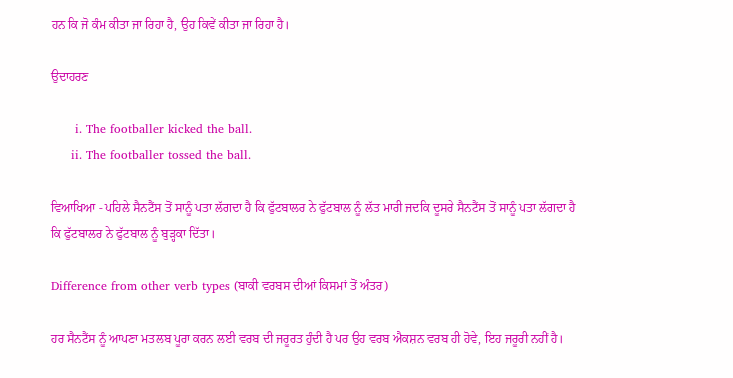ਹਨ ਕਿ ਜੋ ਕੰਮ ਕੀਤਾ ਜਾ ਰਿਹਾ ਹੈ, ਉਹ ਕਿਵੇਂ ਕੀਤਾ ਜਾ ਰਿਹਾ ਹੈ।

ਉਦਾਹਰਣ

      i. The footballer kicked the ball.
     ii. The footballer tossed the ball.

ਵਿਆਖਿਆ - ਪਹਿਲੇ ਸੈਨਟੈਂਸ ਤੋਂ ਸਾਨੂੰ ਪਤਾ ਲੱਗਦਾ ਹੈ ਕਿ ਫੁੱਟਬਾਲਰ ਨੇ ਫੁੱਟਬਾਲ ਨੂੰ ਲੱਤ ਮਾਰੀ ਜਦਕਿ ਦੂਸਰੇ ਸੈਨਟੈਂਸ ਤੋਂ ਸਾਨੂੰ ਪਤਾ ਲੱਗਦਾ ਹੈ ਕਿ ਫੁੱਟਬਾਲਰ ਨੇ ਫੁੱਟਬਾਲ ਨੂੰ ਬੁੜ੍ਹਕਾ ਦਿੱਤਾ।

Difference from other verb types (ਬਾਕੀ ਵਰਬਸ ਦੀਆਂ ਕਿਸਮਾਂ ਤੋਂ ਅੰਤਰ)

ਹਰ ਸੈਨਟੈਂਸ ਨੂੰ ਆਪਣਾ ਮਤਲਬ ਪੂਰਾ ਕਰਨ ਲਈ ਵਰਬ ਦੀ ਜਰੂਰਤ ਹੁੰਦੀ ਹੈ ਪਰ ਉਹ ਵਰਬ ਐਕਸ਼ਨ ਵਰਬ ਹੀ ਹੋਵੇ, ਇਹ ਜਰੂਰੀ ਨਹੀਂ ਹੈ।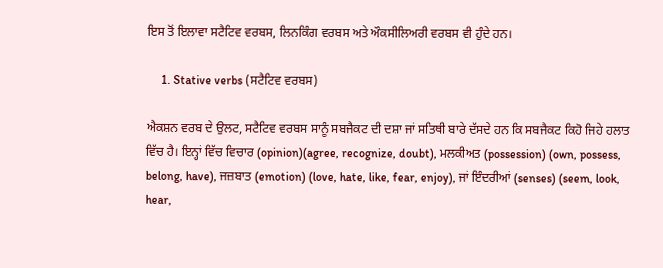ਇਸ ਤੋਂ ਇਲਾਵਾ ਸਟੈਟਿਵ ਵਰਬਸ, ਲਿਨਕਿੰਗ ਵਰਬਸ ਅਤੇ ਔਕਸੀਲਿਅਰੀ ਵਰਬਸ ਵੀ ਹੁੰਦੇ ਹਨ।

     1. Stative verbs (ਸਟੈਟਿਵ ਵਰਬਸ)

ਐਕਸ਼ਨ ਵਰਬ ਦੇ ਉਲਟ, ਸਟੈਟਿਵ ਵਰਬਸ ਸਾਨੂੰ ਸਬਜੈਕਟ ਦੀ ਦਸ਼ਾ ਜਾਂ ਸਤਿਥੀ ਬਾਰੇ ਦੱਸਦੇ ਹਨ ਕਿ ਸਬਜੈਕਟ ਕਿਹੋ ਜਿਹੇ ਹਲਾਤ ਵਿੱਚ ਹੈ। ਇਨ੍ਹਾਂ ਵਿੱਚ ਵਿਚਾਰ (opinion)(agree, recognize, doubt), ਮਲਕੀਅਤ (possession) (own, possess, belong, have), ਜਜ਼ਬਾਤ (emotion) (love, hate, like, fear, enjoy), ਜਾਂ ਇੰਦਰੀਆਂ (senses) (seem, look, hear,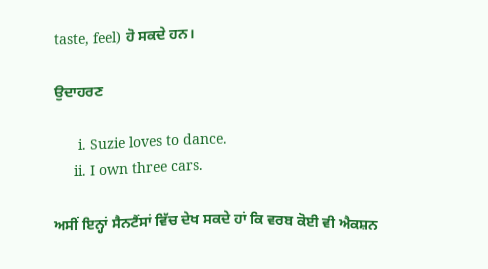taste, feel) ਹੋ ਸਕਦੇ ਹਨ।

ਉਦਾਹਰਣ

      i. Suzie loves to dance.
     ii. I own three cars.

ਅਸੀਂ ਇਨ੍ਹਾਂ ਸੈਨਟੈਂਸਾਂ ਵਿੱਚ ਦੇਖ ਸਕਦੇ ਹਾਂ ਕਿ ਵਰਬ ਕੋਈ ਵੀ ਐਕਸ਼ਨ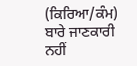(ਕਿਰਿਆ/ਕੰਮ) ਬਾਰੇ ਜਾਣਕਾਰੀ ਨਹੀਂ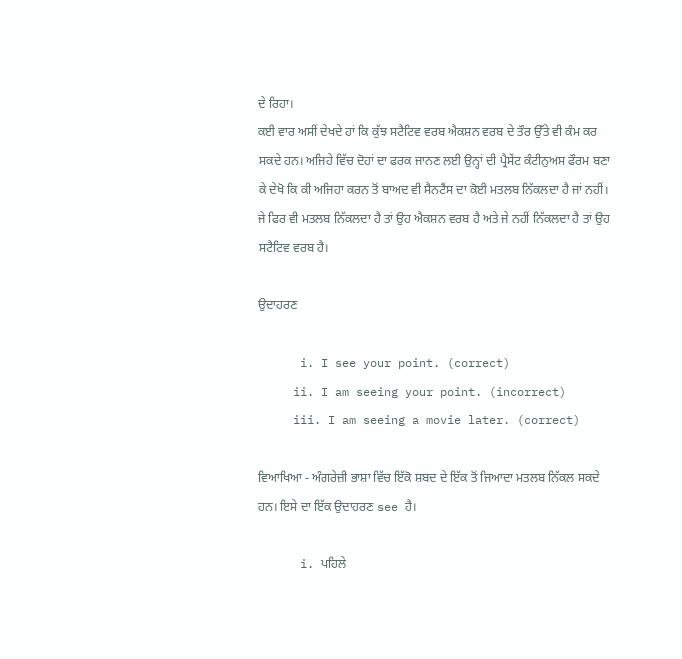ਦੇ ਰਿਹਾ।
ਕਈ ਵਾਰ ਅਸੀਂ ਦੇਖਦੇ ਹਾਂ ਕਿ ਕੁੱਝ ਸਟੈਟਿਵ ਵਰਬ ਐਕਸ਼ਨ ਵਰਬ ਦੇ ਤੌਰ ਉੱਤੇ ਵੀ ਕੰਮ ਕਰ ਸਕਦੇ ਹਨ। ਅਜਿਹੇ ਵਿੱਚ ਦੋਹਾਂ ਦਾ ਫਰਕ ਜਾਨਣ ਲਈ ਉਨ੍ਹਾਂ ਦੀ ਪ੍ਰੈਸੇਂਟ ਕੰਟੀਨੁਅਸ ਫੌਰਮ ਬਣਾ ਕੇ ਦੇਖੋ ਕਿ ਕੀ ਅਜਿਹਾ ਕਰਨ ਤੋਂ ਬਾਅਦ ਵੀ ਸੈਨਟੈਂਸ ਦਾ ਕੋਈ ਮਤਲਬ ਨਿੱਕਲਦਾ ਹੈ ਜਾਂ ਨਹੀਂ। ਜੇ ਫਿਰ ਵੀ ਮਤਲਬ ਨਿੱਕਲਦਾ ਹੈ ਤਾਂ ਉਹ ਐਕਸ਼ਨ ਵਰਬ ਹੈ ਅਤੇ ਜੇ ਨਹੀਂ ਨਿੱਕਲਦਾ ਹੈ ਤਾਂ ਉਹ ਸਟੈਟਿਵ ਵਰਬ ਹੈ।

ਉਦਾਹਰਣ

      i. I see your point. (correct)
     ii. I am seeing your point. (incorrect)
     iii. I am seeing a movie later. (correct)

ਵਿਆਖਿਆ - ਅੰਗਰੇਜ਼ੀ ਭਾਸ਼ਾ ਵਿੱਚ ਇੱਕੋ ਸ਼ਬਦ ਦੇ ਇੱਕ ਤੋਂ ਜਿਆਦਾ ਮਤਲਬ ਨਿੱਕਲ ਸਕਦੇ ਹਨ। ਇਸੇ ਦਾ ਇੱਕ ਉਦਾਹਰਣ see ਹੈ।

      i. ਪਹਿਲੇ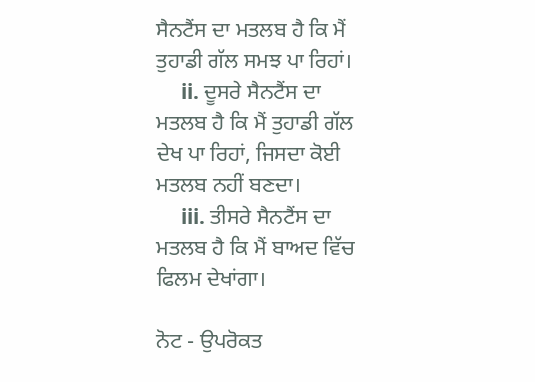ਸੈਨਟੈਂਸ ਦਾ ਮਤਲਬ ਹੈ ਕਿ ਮੈਂ ਤੁਹਾਡੀ ਗੱਲ ਸਮਝ ਪਾ ਰਿਹਾਂ।
     ii. ਦੂਸਰੇ ਸੈਨਟੈਂਸ ਦਾ ਮਤਲਬ ਹੈ ਕਿ ਮੈਂ ਤੁਹਾਡੀ ਗੱਲ ਦੇਖ ਪਾ ਰਿਹਾਂ, ਜਿਸਦਾ ਕੋਈ ਮਤਲਬ ਨਹੀਂ ਬਣਦਾ।
     iii. ਤੀਸਰੇ ਸੈਨਟੈਂਸ ਦਾ ਮਤਲਬ ਹੈ ਕਿ ਮੈਂ ਬਾਅਦ ਵਿੱਚ ਫਿਲਮ ਦੇਖਾਂਗਾ।

ਨੋਟ - ਉਪਰੋਕਤ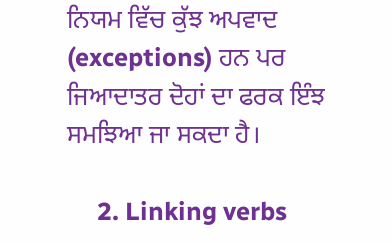ਨਿਯਮ ਵਿੱਚ ਕੁੱਝ ਅਪਵਾਦ (exceptions) ਹਨ ਪਰ ਜਿਆਦਾਤਰ ਦੋਹਾਂ ਦਾ ਫਰਕ ਇੰਝ ਸਮਝਿਆ ਜਾ ਸਕਦਾ ਹੈ।

     2. Linking verbs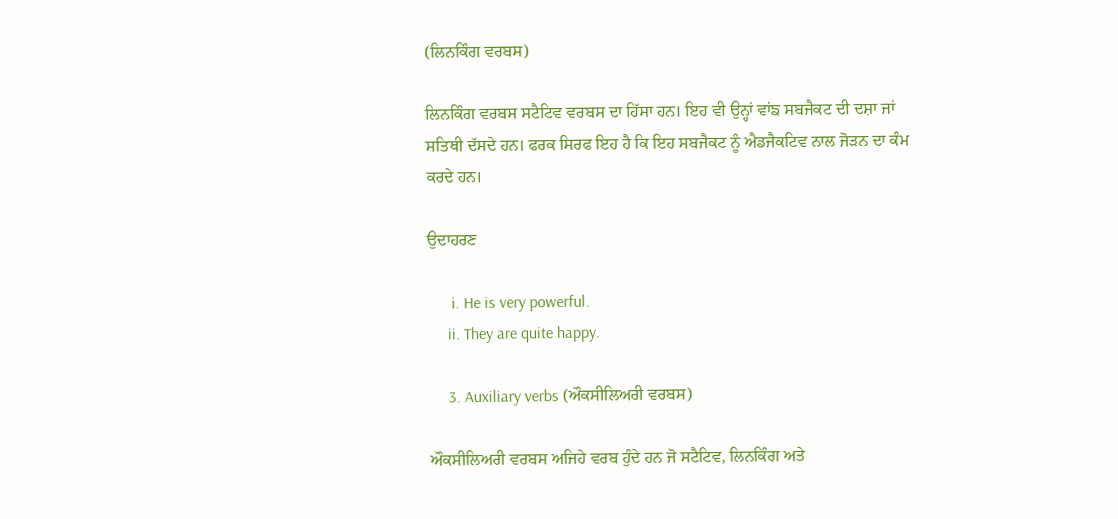(ਲਿਨਕਿੰਗ ਵਰਬਸ)

ਲਿਨਕਿੰਗ ਵਰਬਸ ਸਟੈਟਿਵ ਵਰਬਸ ਦਾ ਹਿੱਸਾ ਹਨ। ਇਹ ਵੀ ਉਨ੍ਹਾਂ ਵਾਂਙ ਸਬਜੈਕਟ ਦੀ ਦਸ਼ਾ ਜਾਂ ਸਤਿਥੀ ਦੱਸਦੇ ਹਨ। ਫਰਕ ਸਿਰਫ ਇਹ ਹੈ ਕਿ ਇਹ ਸਬਜੈਕਟ ਨੂੰ ਐਡਜੈਕਟਿਵ ਨਾਲ ਜੋੜਨ ਦਾ ਕੰਮ ਕਰਦੇ ਹਨ।

ਉਦਾਹਰਣ

      i. He is very powerful.
     ii. They are quite happy.

     3. Auxiliary verbs (ਔਕਸੀਲਿਅਰੀ ਵਰਬਸ)

ਔਕਸੀਲਿਅਰੀ ਵਰਬਸ ਅਜਿਹੇ ਵਰਬ ਹੁੰਦੇ ਹਨ ਜੋ ਸਟੈਟਿਵ, ਲਿਨਕਿੰਗ ਅਤੇ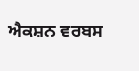ਐਕਸ਼ਨ ਵਰਬਸ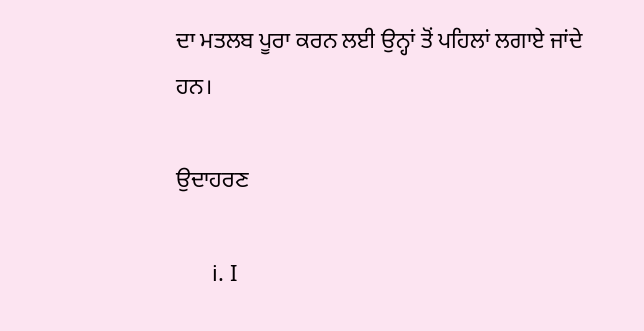ਦਾ ਮਤਲਬ ਪੂਰਾ ਕਰਨ ਲਈ ਉਨ੍ਹਾਂ ਤੋਂ ਪਹਿਲਾਂ ਲਗਾਏ ਜਾਂਦੇ ਹਨ।

ਉਦਾਹਰਣ

      i. I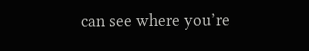can see where you’re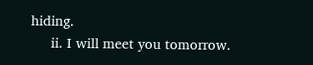hiding.
     ii. I will meet you tomorrow.